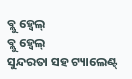ବ୍ଲୁ ହ୍ୱେଲ୍
ବ୍ଲୁ ହ୍ୱେଲ୍
ସୁନ୍ଦରତା ସହ ଟ୍ୟାଲେଣ୍ଟ୍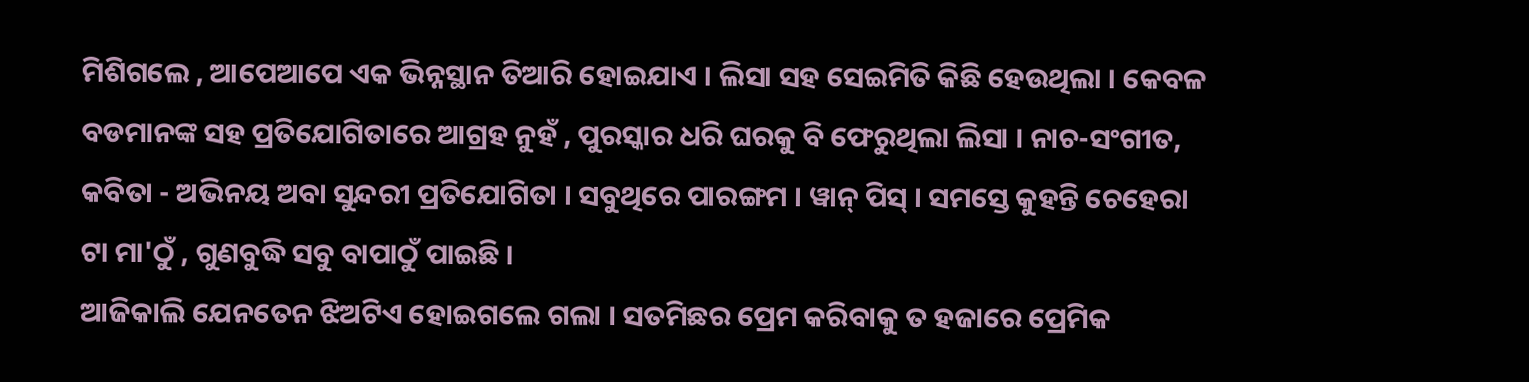ମିଶିଗଲେ , ଆପେଆପେ ଏକ ଭିନ୍ନସ୍ଥାନ ତିଆରି ହୋଇଯାଏ । ଲିସା ସହ ସେଇମିତି କିଛି ହେଉଥିଲା । କେବଳ ବଡମାନଙ୍କ ସହ ପ୍ରତିଯୋଗିତାରେ ଆଗ୍ରହ ନୁହଁ , ପୁରସ୍କାର ଧରି ଘରକୁ ବି ଫେରୁଥିଲା ଲିସା । ନାଚ-ସଂଗୀତ, କବିତା - ଅଭିନୟ ଅବା ସୁନ୍ଦରୀ ପ୍ରତିଯୋଗିତା । ସବୁଥିରେ ପାରଙ୍ଗମ । ୱାନ୍ ପିସ୍ । ସମସ୍ତେ କୁହନ୍ତି ଚେହେରା ଟା ମା'ଠୁଁ , ଗୁଣବୁଦ୍ଧି ସବୁ ବାପାଠୁଁ ପାଇଛି ।
ଆଜିକାଲି ଯେନତେନ ଝିଅଟିଏ ହୋଇଗଲେ ଗଲା । ସତମିଛର ପ୍ରେମ କରିବାକୁ ତ ହଜାରେ ପ୍ରେମିକ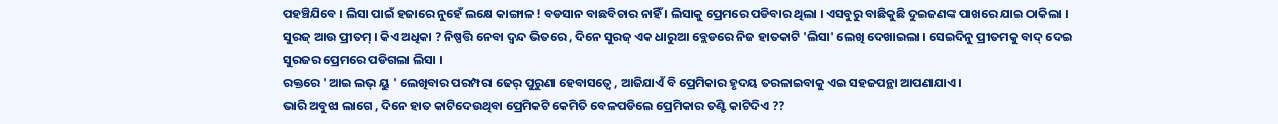ପହଞ୍ଚିଯିବେ । ଲିସା ପାଇଁ ହଜାରେ ନୁହେଁ ଲକ୍ଷେ କାଙ୍ଗାଳ ! ବଡସାନ ବାଛବିଚାର ନାହିଁ । ଲିସାକୁ ପ୍ରେମରେ ପଡିବାର ଥିଲା । ଏସବୁରୁ ବାଛିକୁଛି ଦୁଇଜଣଙ୍କ ପାଖରେ ଯାଇ ଠାକିଲା । ସୁରଜ୍ ଆଉ ପ୍ରୀତମ୍ । କିଏ ଅଧିକା ? ନିଷ୍ପତ୍ତି ନେବା ଦ୍ୱନ୍ଦ ଭିତରେ , ଦିନେ ସୁରଜ୍ ଏକ ଧାରୁଆ ବ୍ଲେଡରେ ନିଜ ହାତକାଟି 'ଲିସା' ଲେଖି ଦେଖାଇଲା । ସେଇଦିନୁ ପ୍ରୀତମକୁ ବାଦ୍ ଦେଇ ସୁରଜର ପ୍ରେମରେ ପଡିଗଲା ଲିସା ।
ରକ୍ତରେ ' ଆଇ ଲଭ୍ ୟୁ ' ଲେଖିବାର ପରମ୍ପରା ଢେର୍ ପୁରୁଣା ହେବାସତ୍ୱେ , ଆଜିଯାଏଁ ବି ପ୍ରେମିକାର ହୃଦୟ ତରଳାଇବାକୁ ଏଇ ସହଜପନ୍ଥା ଆପଣାଯାଏ ।
ଭାରି ଅବୁଝା ଲାଗେ , ଦିନେ ହାତ କାଟିଦେଉଥିବା ପ୍ରେମିକଟି କେମିତି ବେଳପଡିଲେ ପ୍ରେମିକାର ତଣ୍ଟି କାଟିଦିଏ ??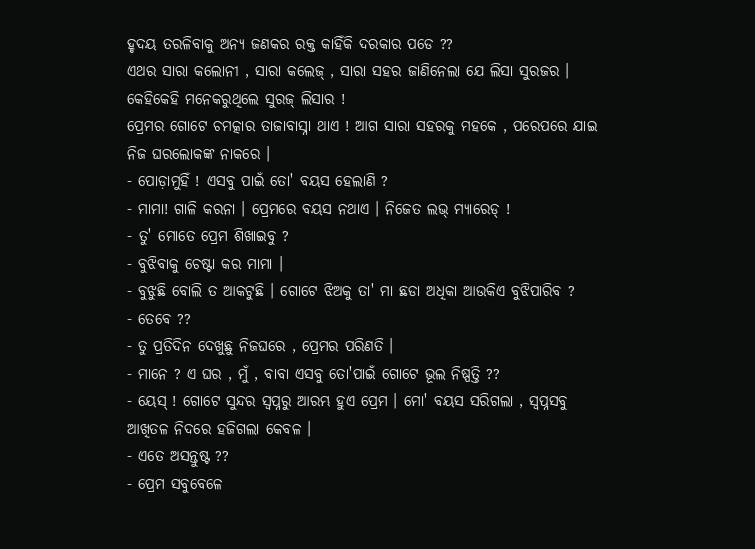ହୃଦୟ ତରଳିବାକୁ ଅନ୍ୟ ଜଣକର ରକ୍ତ କାହିଁକି ଦରକାର ପଡେ ??
ଏଥର ସାରା କଲୋନୀ , ସାରା କଲେଜ୍ , ସାରା ସହର ଜାଣିନେଲା ଯେ ଲିସା ସୁରଜର । କେହିକେହି ମନେକରୁଥିଲେ ସୁରଜ୍ ଲିସାର !
ପ୍ରେମର ଗୋଟେ ଚମତ୍କାର ତାଜାବାସ୍ନା ଥାଏ ! ଆଗ ସାରା ସହରକୁ ମହକେ , ପରେପରେ ଯାଇ ନିଜ ଘରଲୋକଙ୍କ ନାକରେ ।
- ପୋଡ଼ାମୁହିଁ ! ଏସବୁ ପାଇଁ ତୋ' ବୟସ ହେଲାଣି ?
- ମାମା! ଗାଳି କରନା । ପ୍ରେମରେ ବୟସ ନଥାଏ । ନିଜେତ ଲଭ୍ ମ୍ୟାରେଡ୍ !
- ତୁ' ମୋତେ ପ୍ରେମ ଶିଖାଇବୁ ?
- ବୁଝିବାକୁ ଚେଷ୍ଟା କର ମାମା ।
- ବୁଝୁଛି ବୋଲି ତ ଆକଟୁଛି । ଗୋଟେ ଝିଅକୁ ତା' ମା ଛଡା ଅଧିକା ଆଉକିଏ ବୁଝିପାରିବ ?
- ତେବେ ??
- ତୁ ପ୍ରତିଦିନ ଦେଖୁଛୁ ନିଜଘରେ , ପ୍ରେମର ପରିଣତି ।
- ମାନେ ? ଏ ଘର , ମୁଁ , ବାବା ଏସବୁ ତୋ'ପାଇଁ ଗୋଟେ ଭୂଲ ନିଷ୍ପତ୍ତି ??
- ୟେସ୍ ! ଗୋଟେ ସୁନ୍ଦର ସ୍ଵପ୍ନରୁ ଆରମ୍ଭ ହୁଏ ପ୍ରେମ । ମୋ' ବୟସ ସରିଗଲା , ସ୍ଵପ୍ନସବୁ ଆଖିତଳ ନିଦରେ ହଜିଗଲା କେବଳ ।
- ଏତେ ଅସନ୍ତୁଷ୍ଟ ??
- ପ୍ରେମ ସବୁବେଳେ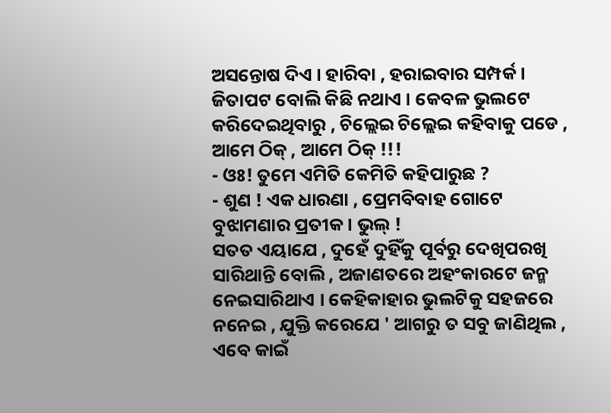ଅସନ୍ତୋଷ ଦିଏ । ହାରିବା , ହରାଇବାର ସମ୍ପର୍କ । ଜିତାପଟ ବୋଲି କିଛି ନଥାଏ । କେବଳ ଭୁଲଟେ କରିଦେଇଥିବାରୁ , ଚିଲ୍ଲେଇ ଚିଲ୍ଲେଇ କହିବାକୁ ପଡେ , ଆମେ ଠିକ୍ , ଆମେ ଠିକ୍ !!!
- ଓଃ! ତୁମେ ଏମିତି କେମିତି କହିପାରୁଛ ?
- ଶୁଣ ! ଏକ ଧାରଣା , ପ୍ରେମବିବାହ ଗୋଟେ ବୁଝାମଣାର ପ୍ରତୀକ । ଭୁଲ୍ !
ସତତ ଏୟାଯେ , ଦୁହେଁ ଦୁହିଁକୁ ପୂର୍ବରୁ ଦେଖିପରଖି ସାରିଥାନ୍ତି ବୋଲି , ଅଜାଣତରେ ଅହଂକାରଟେ ଜନ୍ମ ନେଇସାରିଥାଏ । କେହିକାହାର ଭୁଲଟିକୁ ସହଜରେ ନନେଇ , ଯୁକ୍ତି କରେଯେ ' ଆଗରୁ ତ ସବୁ ଜାଣିଥିଲ , ଏବେ କାଇଁ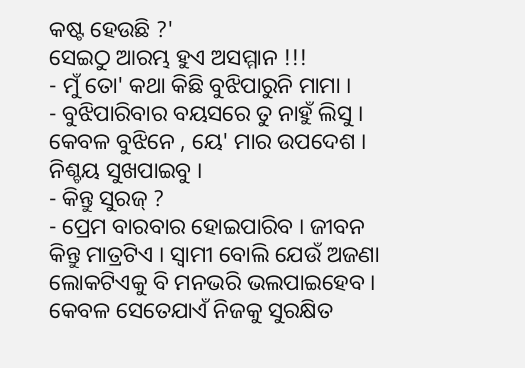କଷ୍ଟ ହେଉଛି ?'
ସେଇଠୁ ଆରମ୍ଭ ହୁଏ ଅସମ୍ମାନ !!!
- ମୁଁ ତୋ' କଥା କିଛି ବୁଝିପାରୁନି ମାମା ।
- ବୁଝିପାରିବାର ବୟସରେ ତୁ ନାହୁଁ ଲିସୁ । କେବଳ ବୁଝିନେ , ୟେ' ମାର ଉପଦେଶ । ନିଶ୍ଚୟ ସୁଖପାଇବୁ ।
- କିନ୍ତୁ ସୁରଜ୍ ?
- ପ୍ରେମ ବାରବାର ହୋଇପାରିବ । ଜୀବନ କିନ୍ତୁ ମାତ୍ରଟିଏ । ସ୍ୱାମୀ ବୋଲି ଯେଉଁ ଅଜଣା ଲୋକଟିଏକୁ ବି ମନଭରି ଭଲପାଇହେବ । କେବଳ ସେତେଯାଏଁ ନିଜକୁ ସୁରକ୍ଷିତ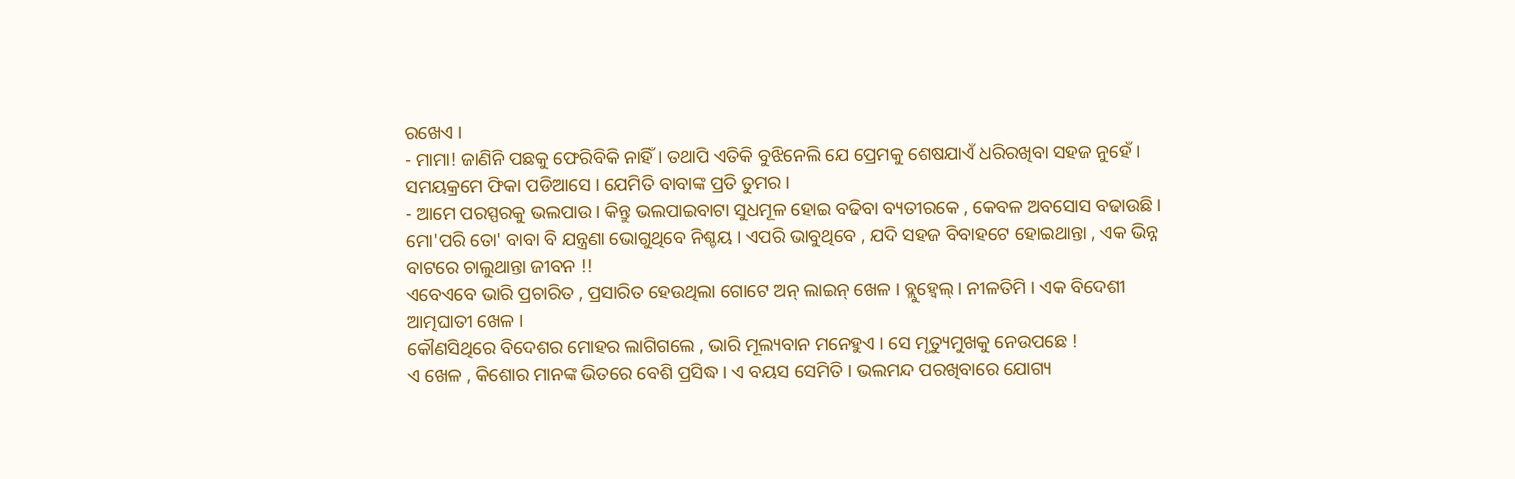ରଖେଏ ।
- ମାମା! ଜାଣିନି ପଛକୁ ଫେରିବିକି ନାହିଁ । ତଥାପି ଏତିକି ବୁଝିନେଲି ଯେ ପ୍ରେମକୁ ଶେଷଯାଏଁ ଧରିରଖିବା ସହଜ ନୁହେଁ । ସମୟକ୍ରମେ ଫିକା ପଡିଆସେ । ଯେମିତି ବାବାଙ୍କ ପ୍ରତି ତୁମର ।
- ଆମେ ପରସ୍ପରକୁ ଭଲପାଉ । କିନ୍ତୁ ଭଲପାଇବାଟା ସୁଧମୂଳ ହୋଇ ବଢିବା ବ୍ୟତୀରକେ , କେବଳ ଅବସୋସ ବଢାଉଛି । ମୋ'ପରି ତୋ' ବାବା ବି ଯନ୍ତ୍ରଣା ଭୋଗୁଥିବେ ନିଶ୍ଚୟ । ଏପରି ଭାବୁଥିବେ , ଯଦି ସହଜ ବିବାହଟେ ହୋଇଥାନ୍ତା , ଏକ ଭିନ୍ନ ବାଟରେ ଚାଲୁଥାନ୍ତା ଜୀବନ !!
ଏବେଏବେ ଭାରି ପ୍ରଚାରିତ , ପ୍ରସାରିତ ହେଉଥିଲା ଗୋଟେ ଅନ୍ ଲାଇନ୍ ଖେଳ । ବ୍ଲୁହ୍ୱେଲ୍ । ନୀଳତିମି । ଏକ ବିଦେଶୀ ଆତ୍ମଘାତୀ ଖେଳ ।
କୌଣସିଥିରେ ବିଦେଶର ମୋହର ଲାଗିଗଲେ , ଭାରି ମୂଲ୍ୟବାନ ମନେହୁଏ । ସେ ମୃତ୍ୟୁମୁଖକୁ ନେଉପଛେ !
ଏ ଖେଳ , କିଶୋର ମାନଙ୍କ ଭିତରେ ବେଶି ପ୍ରସିଦ୍ଧ । ଏ ବୟସ ସେମିତି । ଭଲମନ୍ଦ ପରଖିବାରେ ଯୋଗ୍ୟ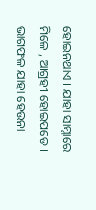ହୋଇନଥାଏ । ଯାହା ସାମ୍ନାରେ ମିଳେ , ଆଗ୍ରହୀ ହୋଇପଡେ । ଭାଗଫଳ ଯାହା ହେଉନା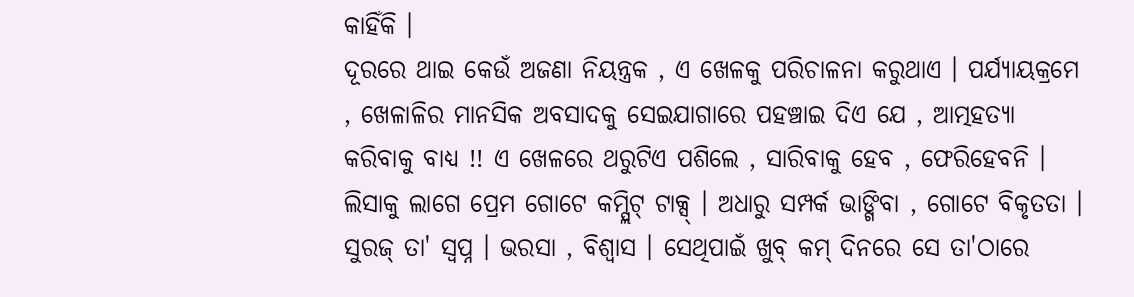କାହିଁକି ।
ଦୂରରେ ଥାଇ କେଉଁ ଅଜଣା ନିୟନ୍ତ୍ରକ , ଏ ଖେଳକୁ ପରିଚାଳନା କରୁଥାଏ । ପର୍ଯ୍ୟାୟକ୍ରମେ , ଖେଳାଳିର ମାନସିକ ଅବସାଦକୁ ସେଇଯାଗାରେ ପହଞ୍ଚାଇ ଦିଏ ଯେ , ଆତ୍ମହତ୍ୟା କରିବାକୁ ବାଧ୍ୟ !! ଏ ଖେଳରେ ଥରୁଟିଏ ପଶିଲେ , ସାରିବାକୁ ହେବ , ଫେରିହେବନି ।
ଲିସାକୁ ଲାଗେ ପ୍ରେମ ଗୋଟେ କମ୍ପ୍ଲିଟ୍ ଟାକ୍ସ୍ । ଅଧାରୁ ସମ୍ପର୍କ ଭାଙ୍ଗିବା , ଗୋଟେ ବିକୃତତା । ସୁରଜ୍ ତା' ସ୍ୱପ୍ନ । ଭରସା , ବିଶ୍ଵାସ । ସେଥିପାଇଁ ଖୁବ୍ କମ୍ ଦିନରେ ସେ ତା'ଠାରେ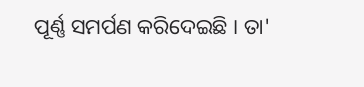ପୂର୍ଣ୍ଣ ସମର୍ପଣ କରିଦେଇଛି । ତା'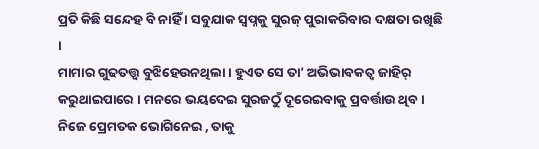ପ୍ରତି କିଛି ସନ୍ଦେହ ବି ନାହିଁ । ସବୁଯାକ ସ୍ଵପ୍ନକୁ ସୁରଜ୍ ପୁରାକରିବାର ଦକ୍ଷତା ରଖିଛି ।
ମାମାର ଗୁଢତତ୍ତ୍ୱ ବୁଝିହେଉନଥିଲା । ହୁଏତ ସେ ତା' ଅଭିଭାବକତ୍ୱ ଜାହିର୍ କରୁଥାଇପାରେ । ମନରେ ଭୟଦେଇ ସୁରଜଠୁଁ ଦୂରେଇବାକୁ ପ୍ରବର୍ତ୍ତାଉ ଥିବ । ନିଜେ ପ୍ରେମତକ ଭୋଗିନେଇ , ତାକୁ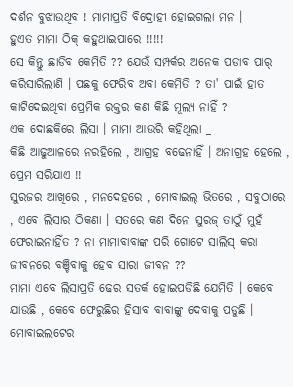ଦର୍ଶନ ବୁଝାଉଥିବ ! ମାମାପ୍ରତି ବିଦ୍ରୋହୀ ହୋଇଗଲା ମନ ।
ହୁଏତ ମାମା ଠିକ୍ କହୁଥାଇପାରେ !!!!!
ସେ କିନ୍ତୁ ଛାଡିବ କେମିତି ?? ଯେଉଁ ସମ୍ପର୍କର ଅନେକ ପଡାବ ପାର୍ କରିସାରିଲାଣି । ପଛକୁ ଫେରିବ ଅବା କେମିତି ? ତା' ପାଇଁ ହାତ କାଟିଦେଇଥିବା ପ୍ରେମିକ ରକ୍ତର କଣ କିଛି ମୂଲ୍ୟ ନାହିଁ ?
ଏକ ଦୋଛକିରେ ଲିସା । ମାମା ଆଉରି କହିଥିଲା _
କିଛି ଆଢୁଆଳରେ ନରହିଲେ , ଆଗ୍ରହ ବଢେନାହିଁ । ଅନାଗ୍ରହ ହେଲେ , ପ୍ରେମ ସରିଯାଏ !!
ସୁରଜର ଆଖିରେ , ମନଦେହରେ , ମୋବାଇଲ୍ ଭିତରେ , ସବୁଠାରେ , ଏବେ ଲିସାର ଠିକଣା । ସତରେ କଣ ଦିନେ ସୁରଜ୍ ତାଠୁଁ ମୁହଁ ଫେରାଇନାହିଁତ ? ନା ମାମାବାବାଙ୍କ ପରି ଗୋଟେ ସାଲିସ୍ କରା ଜୀବନରେ ବଞ୍ଚିବାକୁ ହେବ ସାରା ଜୀବନ ??
ମାମା ଏବେ ଲିସାପ୍ରତି ଢେର ସତର୍କ ହୋଇପଡିଛି ଯେମିତି । କେବେ ଯାଉଛି , କେବେ ଫେରୁଛିର ହିସାବ ବାବାଙ୍କୁ ଦେବାକୁ ପଡୁଛି । ମୋବାଇଲଟେର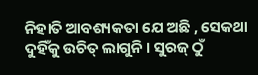ନିହାତି ଆବଶ୍ୟକତା ଯେ ଅଛି , ସେକଥା ଦୁହିଁକୁ ଉଚିତ୍ ଲାଗୁନି । ସୁରଜ୍ ଠୁଁ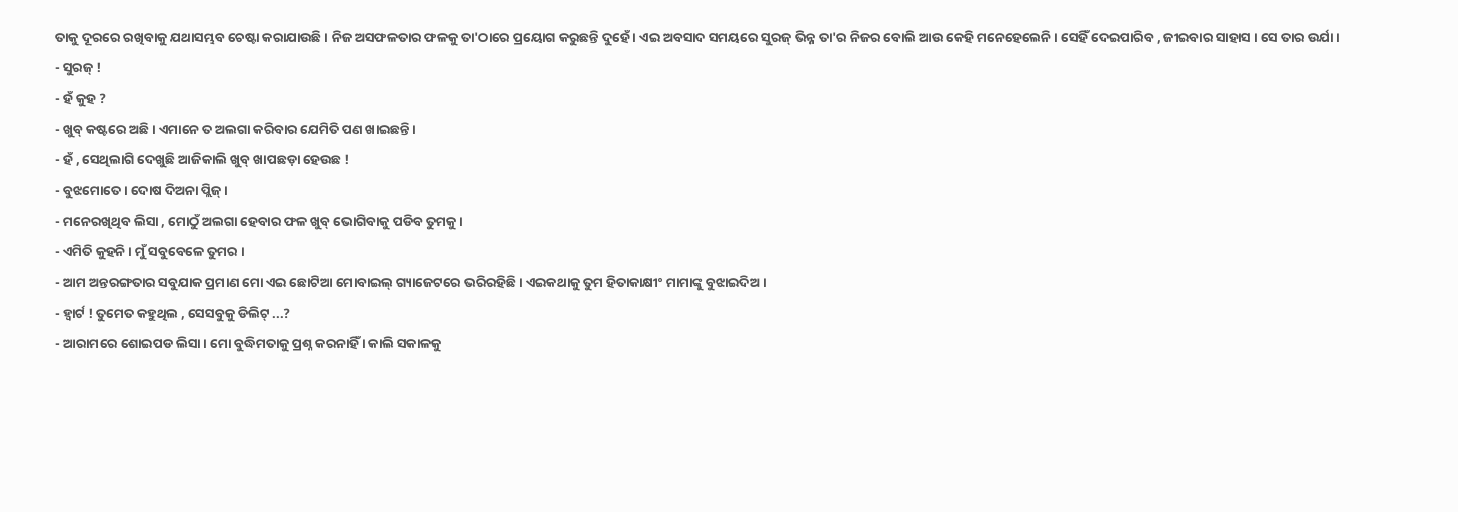ତାକୁ ଦୂରରେ ରଖିବାକୁ ଯଥାସମ୍ଭବ ଚେଷ୍ଟା କରାଯାଉଛି । ନିଜ ଅସଫଳତାର ଫଳକୁ ତା'ଠାରେ ପ୍ରୟୋଗ କରୁଛନ୍ତି ଦୁହେଁ । ଏଇ ଅବସାଦ ସମୟରେ ସୁରଜ୍ ଭିନ୍ନ ତା'ର ନିଜର ବୋଲି ଆଉ କେହି ମନେହେଲେନି । ସେହିଁ ଦେଇପାରିବ , ଜୀଇବାର ସାହାସ । ସେ ତାର ଉର୍ଯା ।
- ସୁରଜ୍ !
- ହଁ କୁହ ?
- ଖୁବ୍ କଷ୍ଟରେ ଅଛି । ଏମାନେ ତ ଅଲଗା କରିବାର ଯେମିତି ପଣ ଖାଇଛନ୍ତି ।
- ହଁ , ସେଥିଲାଗି ଦେଖୁଛି ଆଜିକାଲି ଖୁବ୍ ଖାପଛଡ଼ା ହେଉଛ !
- ବୁଝମୋତେ । ଦୋଷ ଦିଅନା ପ୍ଲିଜ୍ ।
- ମନେରଖିଥିବ ଲିସା , ମୋଠୁଁ ଅଲଗା ହେବାର ଫଳ ଖୁବ୍ ଭୋଗିବାକୁ ପଡିବ ତୁମକୁ ।
- ଏମିତି କୁହନି । ମୁଁ ସବୁବେଳେ ତୁମର ।
- ଆମ ଅନ୍ତରଙ୍ଗତାର ସବୁଯାକ ପ୍ରମାଣ ମୋ ଏଇ ଛୋଟିଆ ମୋବାଇଲ୍ ଗ୍ୟାଜେଟରେ ଭରିରହିଛି । ଏଇକଥାକୁ ତୁମ ହିତାକାକ୍ଷୀଂ ମାମାଙ୍କୁ ବୁଝାଇଦିଅ ।
- ହ୍ୱାର୍ଟ ! ତୁମେତ କହୁଥିଲ , ସେସବୁକୁ ଡିଲିଟ୍ ...?
- ଆରାମରେ ଶୋଇପଡ ଲିସା । ମୋ ବୁଦ୍ଧିମତାକୁ ପ୍ରଶ୍ନ କରନାହିଁ । କାଲି ସକାଳକୁ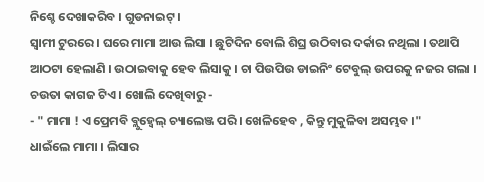ନିଶ୍ଚେ ଦେଖାକରିବ । ଗୁଡନାଇଟ୍ ।
ସ୍ୱାମୀ ଟୁରରେ । ଘରେ ମାମା ଆଉ ଲିସା । ଛୁଟିଦିନ ବୋଲି ଶିଘ୍ର ଉଠିବାର ଦର୍କାର ନଥିଲା । ତଥାପି ଆଠଟା ହେଲାଣି । ଉଠାଇବାକୁ ହେବ ଲିସାକୁ । ଚା ପିଉପିଉ ଡାଇନିଂ ଟେବୁଲ୍ ଉପରକୁ ନଜର ଗଲା । ଚଉତା କାଗଜ ଟିଏ । ଖୋଲି ଦେଖିବାରୁ -
- " ମାମା ! ଏ ପ୍ରେମବି ବ୍ଲୁହ୍ୱେଲ୍ ଚ୍ୟାଲେଞ୍ଜ ପରି । ଖେଳିହେବ , କିନ୍ତୁ ମୁକୁଳିବା ଅସମ୍ଭବ ।"
ଧାଇଁଲେ ମାମା । ଲିସାର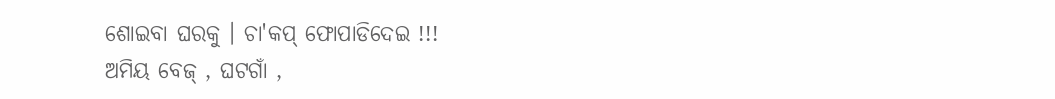ଶୋଇବା ଘରକୁ । ଚା'କପ୍ ଫୋପାଡିଦେଇ !!!
ଅମିୟ ବେଜ୍ , ଘଟଗାଁ ,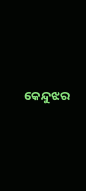କେନ୍ଦୁଝର